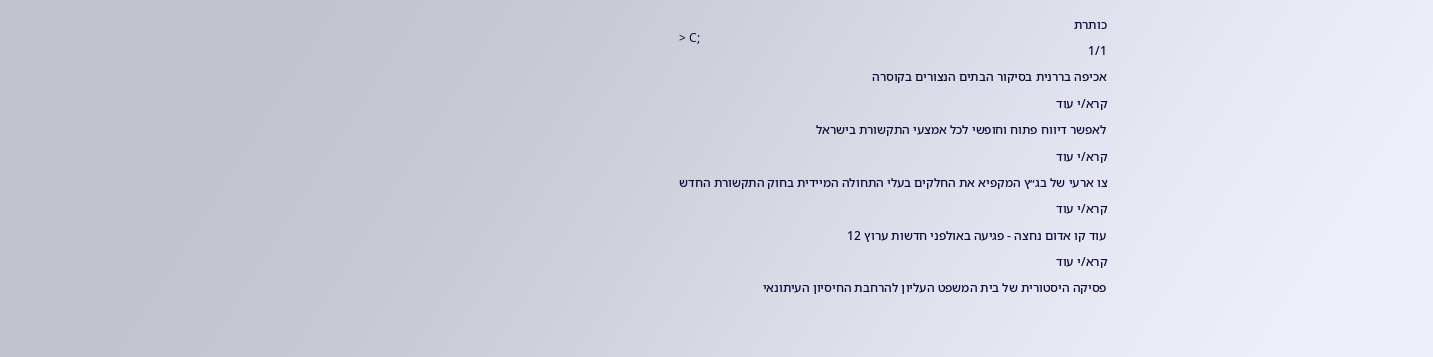כותרת
> C;
1/1

אכיפה בררנית בסיקור הבתים הנצורים בקוסרה

קרא/י עוד

לאפשר דיווח פתוח וחופשי לכל אמצעי התקשורת בישראל

קרא/י עוד

צו ארעי של בג״ץ המקפיא את החלקים בעלי התחולה המיידית בחוק התקשורת החדש

קרא/י עוד

עוד קו אדום נחצה - פגיעה באולפני חדשות ערוץ 12

קרא/י עוד

פסיקה היסטורית של בית המשפט העליון להרחבת החיסיון העיתונאי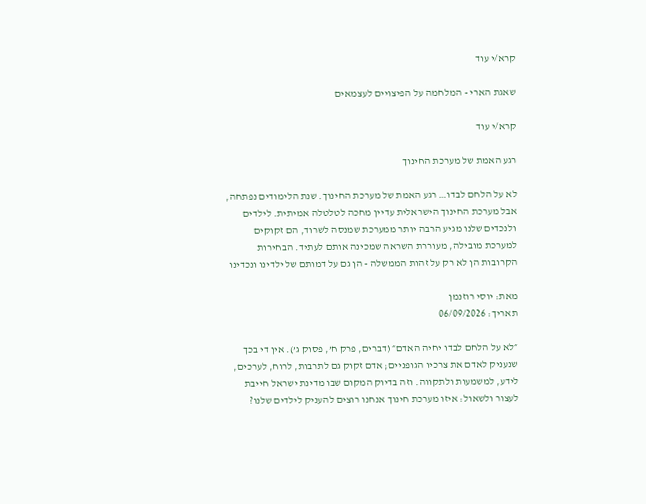קרא/י עוד

שאגת הארי - המלחמה על הפיצויים לעצמאים

קרא/י עוד

רגע האמת של מערכת החינוך

לא על הלחם לבדו… רגע האמת של מערכת החינוך. שנת הלימודים נפתחה, אבל מערכת החינוך הישראלית עדיין מחכה לטלטלה אמיתית. לילדים ולנכדים שלנו מגיע הרבה יותר ממערכת שמנסה לשרוד, הם זקוקים למערכת מובילה, מעוררת השראה שמכינה אותם לעתיד. הבחירות הקרובות הן לא רק על זהות הממשלה - הן גם על דמותם של ילדינו ונכדינו

מאת: יוסי רוזנמן
תאריך: 06/09/2026

״לא על הלחם לבדו יחיה האדם״ (דברים, פרק ח’, פסוק ג’). אין די בכך שנעניק לאדם את צרכיו הגופניים; אדם זקוק גם לתרבות, לרוח, לערכים, לידע, למשמעות ולתקווה. וזה בדיוק המקום שבו מדינת ישראל חייבת לעצור ולשאול: איזו מערכת חינוך אנחנו רוצים להעניק לילדים שלנו?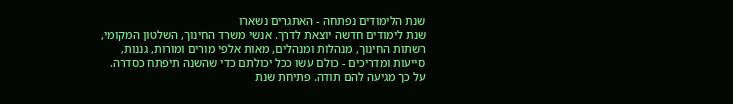שנת הלימודים נפתחה - האתגרים נשארו
שנת לימודים חדשה יוצאת לדרך. אנשי משרד החינוך, השלטון המקומי, רשתות החינוך, מנהלות ומנהלים, מאות אלפי מורים ומורות, גננות, סייעות ומדריכים - כולם עשו ככל יכולתם כדי שהשנה תיפתח כסדרה.
על כך מגיעה להם תודה. פתיחת שנת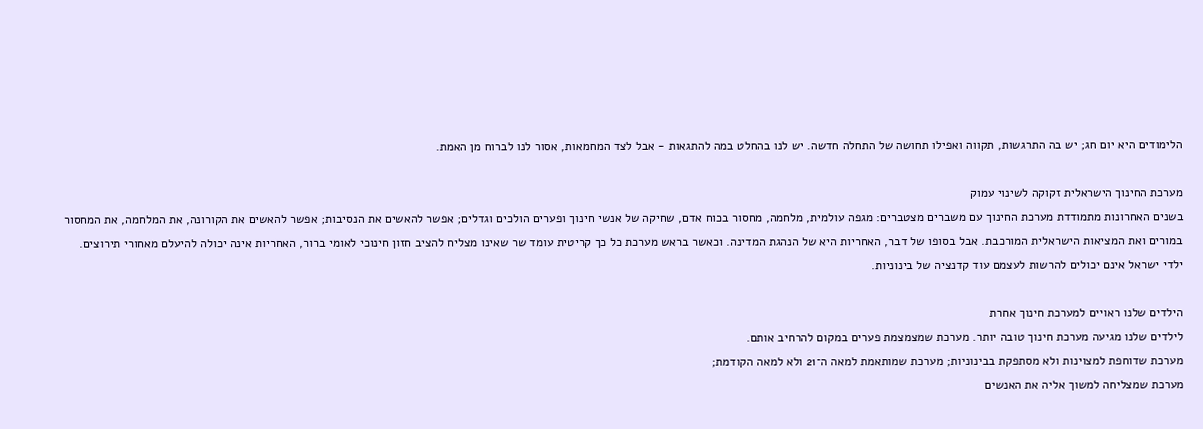הלימודים היא יום חג; יש בה התרגשות, תקווה ואפילו תחושה של התחלה חדשה. יש לנו בהחלט במה להתגאות - אבל לצד המחמאות, אסור לנו לברוח מן האמת.

מערכת החינוך הישראלית זקוקה לשינוי עמוק
בשנים האחרונות מתמודדת מערכת החינוך עם משברים מצטברים: מגפה עולמית, מלחמה, מחסור בכוח אדם, שחיקה של אנשי חינוך ופערים הולכים וגדלים; אפשר להאשים את הנסיבות; אפשר להאשים את הקורונה, את המלחמה, את המחסור במורים ואת המציאות הישראלית המורכבת. אבל בסופו של דבר, האחריות היא של הנהגת המדינה. וכאשר בראש מערכת כל כך קריטית עומד שר שאינו מצליח להציב חזון חינוכי לאומי ברור, האחריות אינה יכולה להיעלם מאחורי תירוצים. ילדי ישראל אינם יכולים להרשות לעצמם עוד קדנציה של בינוניות.

הילדים שלנו ראויים למערכת חינוך אחרת
לילדים שלנו מגיעה מערכת חינוך טובה יותר. מערכת שמצמצמת פערים במקום להרחיב אותם.
מערכת שדוחפת למצוינות ולא מסתפקת בבינוניות; מערכת שמותאמת למאה ה־21 ולא למאה הקודמת;
מערכת שמצליחה למשוך אליה את האנשים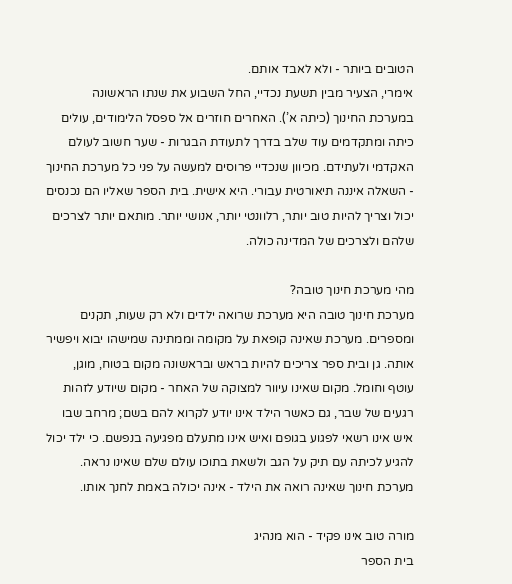הטובים ביותר - ולא לאבד אותם.
אימרי, הצעיר מבין תשעת נכדיי, החל השבוע את שנתו הראשונה במערכת החינוך (כיתה א’). האחרים חוזרים אל ספסל הלימודים, עולים כיתה ומתקדמים עוד שלב בדרך לתעודת הבגרות - שער חשוב לעולם האקדמי ולעתידם. מכיוון שנכדיי פרוסים למעשה על פני כל מערכת החינוך - השאלה איננה תיאורטית עבורי. היא אישית. בית הספר שאליו הם נכנסים יכול וצריך להיות טוב יותר, רלוונטי יותר, אנושי יותר. מותאם יותר לצרכים שלהם ולצרכים של המדינה כולה.

מהי מערכת חינוך טובה?
מערכת חינוך טובה היא מערכת שרואה ילדים ולא רק שעות, תקנים ומספרים. מערכת שאינה קופאת על מקומה וממתינה שמישהו יבוא ויפשיר אותה. גן ובית ספר צריכים להיות בראש ובראשונה מקום בטוח, מוגן, עוטף וחומל. מקום שאינו עיוור למצוקה של האחר - מקום שיודע לזהות רגעים של שבר, גם כאשר הילד אינו יודע לקרוא להם בשם; מרחב שבו איש אינו רשאי לפגוע בגופם ואיש אינו מתעלם מפגיעה בנפשם. כי ילד יכול להגיע לכיתה עם תיק על הגב ולשאת בתוכו עולם שלם שאינו נראה. מערכת חינוך שאינה רואה את הילד - אינה יכולה באמת לחנך אותו.

מורה טוב אינו פקיד - הוא מנהיג
בית הספר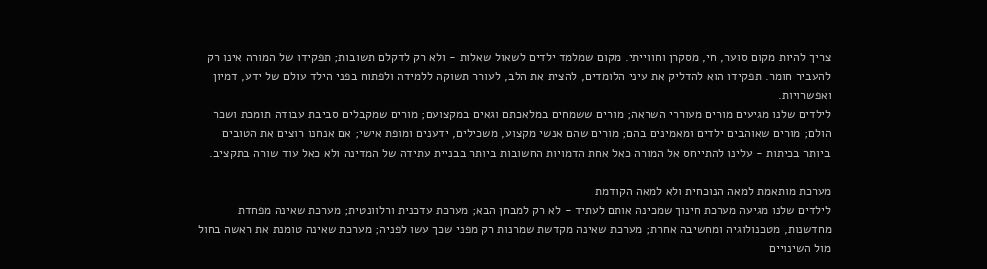צריך להיות מקום סוער, חי, מסקרן וחווייתי. מקום שמלמד ילדים לשאול שאלות - ולא רק לדקלם תשובות; תפקידו של המורה אינו רק להעביר חומר. תפקידו הוא להדליק את עיני הלומדים, להצית את הלב, לעורר תשוקה ללמידה ולפתוח בפני הילד עולם של ידע, דמיון ואפשרויות.
לילדים שלנו מגיעים מורים מעוררי השראה; מורים ששמחים במלאכתם וגאים במקצועם; מורים שמקבלים סביבת עבודה תומכת ושכר הולם; מורים שאוהבים ילדים ומאמינים בהם; מורים שהם אנשי מקצוע, משכילים, ידענים ומופת אישי; אם אנחנו רוצים את הטובים ביותר בכיתות - עלינו להתייחס אל המורה כאל אחת הדמויות החשובות ביותר בבניית עתידה של המדינה ולא כאל עוד שורה בתקציב.

מערכת מותאמת למאה הנוכחית ולא למאה הקודמת
לילדים שלנו מגיעה מערכת חינוך שמכינה אותם לעתיד - לא רק למבחן הבא; מערכת עדכנית ורלוונטית; מערכת שאינה מפחדת מחדשנות, מטכנולוגיה ומחשיבה אחרת; מערכת שאינה מקדשת שמרנות רק מפני שכך עשו לפניה; מערכת שאינה טומנת את ראשה בחול מול השינויים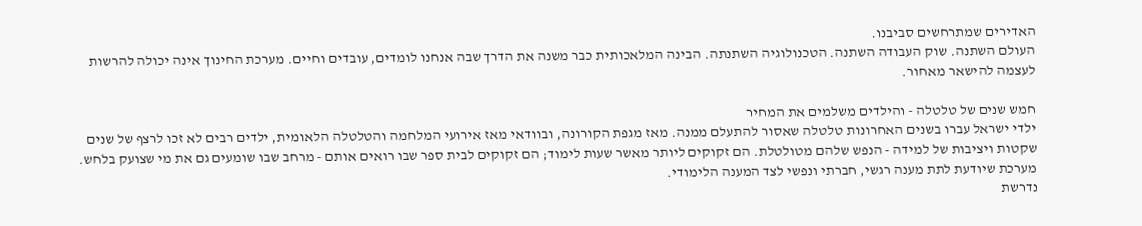האדירים שמתרחשים סביבנו.
העולם השתנה. שוק העבודה השתנה. הטכנולוגיה השתנתה. הבינה המלאכותית כבר משנה את הדרך שבה אנחנו לומדים, עובדים וחיים. מערכת החינוך אינה יכולה להרשות לעצמה להישאר מאחור.

חמש שנים של טלטלה - והילדים משלמים את המחיר
ילדי ישראל עברו בשנים האחרונות טלטלה שאסור להתעלם ממנה. מאז מגפת הקורונה, ובוודאי מאז אירועי המלחמה והטלטלה הלאומית, ילדים רבים לא זכו לרצף של שנים שקטות ויציבות של למידה - הנפש שלהם מטולטלת. הם זקוקים ליותר מאשר שעות לימוד; הם זקוקים לבית ספר שבו רואים אותם - מרחב שבו שומעים גם את מי שצועק בלחש. מערכת שיודעת לתת מענה רגשי, חברתי ונפשי לצד המענה הלימודי.
נדרשת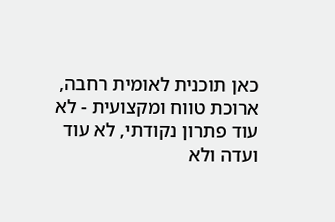כאן תוכנית לאומית רחבה, ארוכת טווח ומקצועית - לא עוד פתרון נקודתי, לא עוד ועדה ולא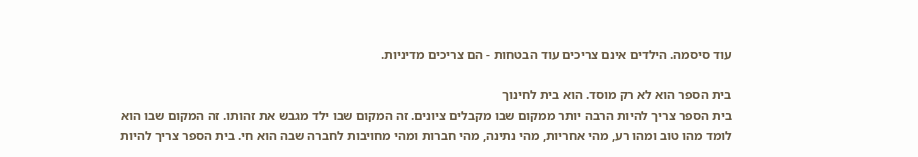עוד סיסמה. הילדים אינם צריכים עוד הבטחות - הם צריכים מדיניות.

בית הספר הוא לא רק מוסד. הוא בית לחינוך
בית הספר צריך להיות הרבה יותר ממקום שבו מקבלים ציונים. זה המקום שבו ילד מגבש את זהותו. זה המקום שבו הוא לומד מהו טוב ומהו רע, מהי אחריות, מהי נתינה, מהי חברות ומהי מחויבות לחברה שבה הוא חי. בית הספר צריך להיות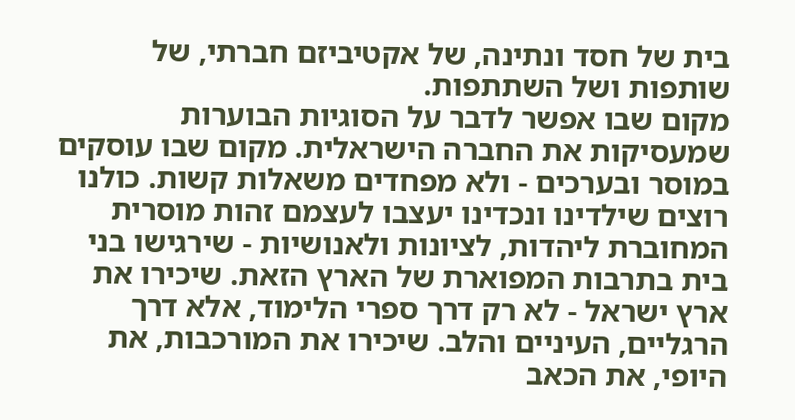בית של חסד ונתינה, של אקטיביזם חברתי, של שותפות ושל השתתפות.
מקום שבו אפשר לדבר על הסוגיות הבוערות שמעסיקות את החברה הישראלית. מקום שבו עוסקים במוסר ובערכים - ולא מפחדים משאלות קשות. כולנו רוצים שילדינו ונכדינו יעצבו לעצמם זהות מוסרית המחוברת ליהדות, לציונות ולאנושיות - שירגישו בני בית בתרבות המפוארת של הארץ הזאת. שיכירו את ארץ ישראל - לא רק דרך ספרי הלימוד, אלא דרך הרגליים, העיניים והלב. שיכירו את המורכבות, את היופי, את הכאב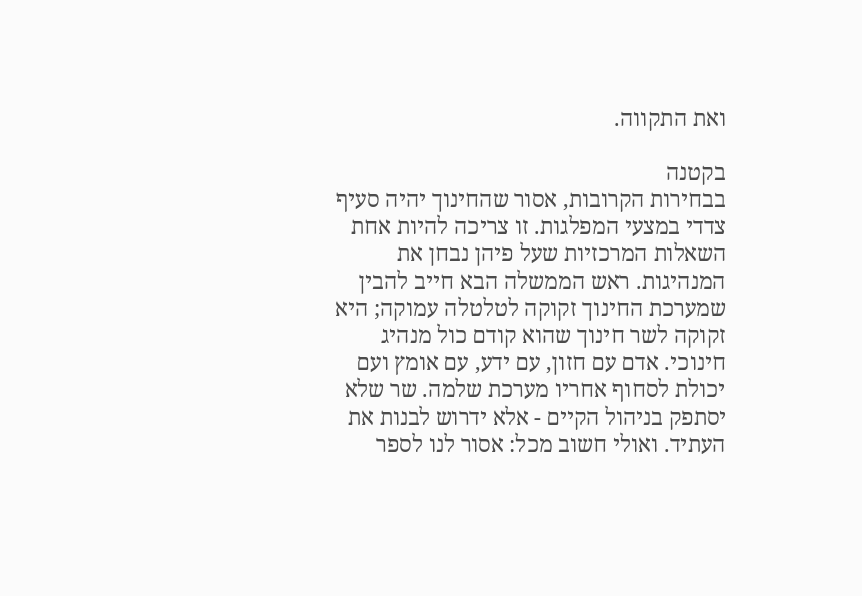ואת התקווה.

בקטנה
בבחירות הקרובות, אסור שהחינוך יהיה סעיף צדדי במצעי המפלגות. זו צריכה להיות אחת השאלות המרכזיות שעל פיהן נבחן את המנהיגות. ראש הממשלה הבא חייב להבין שמערכת החינוך זקוקה לטלטלה עמוקה; היא זקוקה לשר חינוך שהוא קודם כול מנהיג חינוכי. אדם עם חזון, עם ידע, עם אומץ ועם יכולת לסחוף אחריו מערכת שלמה. שר שלא יסתפק בניהול הקיים - אלא ידרוש לבנות את העתיד. ואולי חשוב מכל: אסור לנו לספר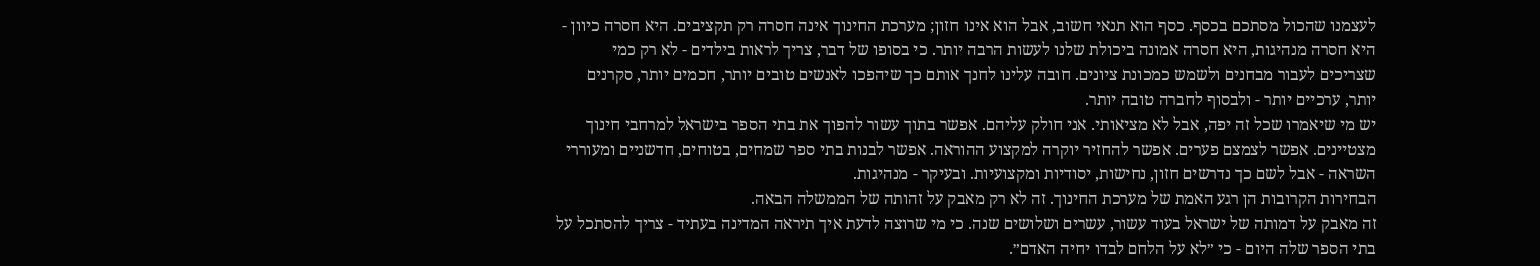לעצמנו שהכול מסתכם בכסף. כסף הוא תנאי חשוב, אבל הוא אינו חזון; מערכת החינוך אינה חסרה רק תקציבים. היא חסרה כיוון - היא חסרה מנהיגות, היא חסרה אמונה ביכולת שלנו לעשות הרבה יותר. כי בסופו של דבר, צריך לראות בילדים - לא רק כמי שצריכים לעבור מבחנים ולשמש כמכונת ציונים. חובה עלינו לחנך אותם כך שיהפכו לאנשים טובים יותר, חכמים יותר, סקרנים יותר, ערכיים יותר - ולבסוף לחברה טובה יותר.
יש מי שיאמרו שכל זה יפה, אבל לא מציאותי. אני חולק עליהם. אפשר בתוך עשור להפוך את בתי הספר בישראל למרחבי חינוך מצטיינים. אפשר לצמצם פערים. אפשר להחזיר יוקרה למקצוע ההוראה. אפשר לבנות בתי ספר שמחים, בטוחים, חדשניים ומעוררי השראה - אבל לשם כך נדרשים חזון, נחישות, יסודיות ומקצועיות. ובעיקר - מנהיגות.
הבחירות הקרובות הן רגע האמת של מערכת החינוך. זה לא רק מאבק על זהותה של הממשלה הבאה.
זה מאבק על דמותה של ישראל בעוד עשור, עשרים ושלושים שנה. כי מי שרוצה לדעת איך תיראה המדינה בעתיד - צריך להסתכל על בתי הספר שלה היום - כי ״לא על הלחם לבדו יחיה האדם״.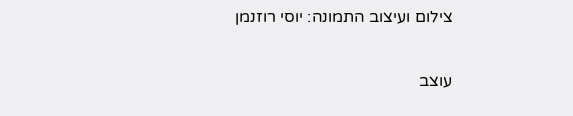צילום ועיצוב התמונה: יוסי רוזנמן

עוצב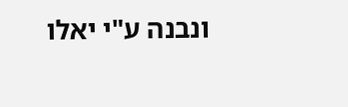ונבנה ע"י יאלו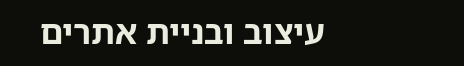עיצוב ובניית אתרים